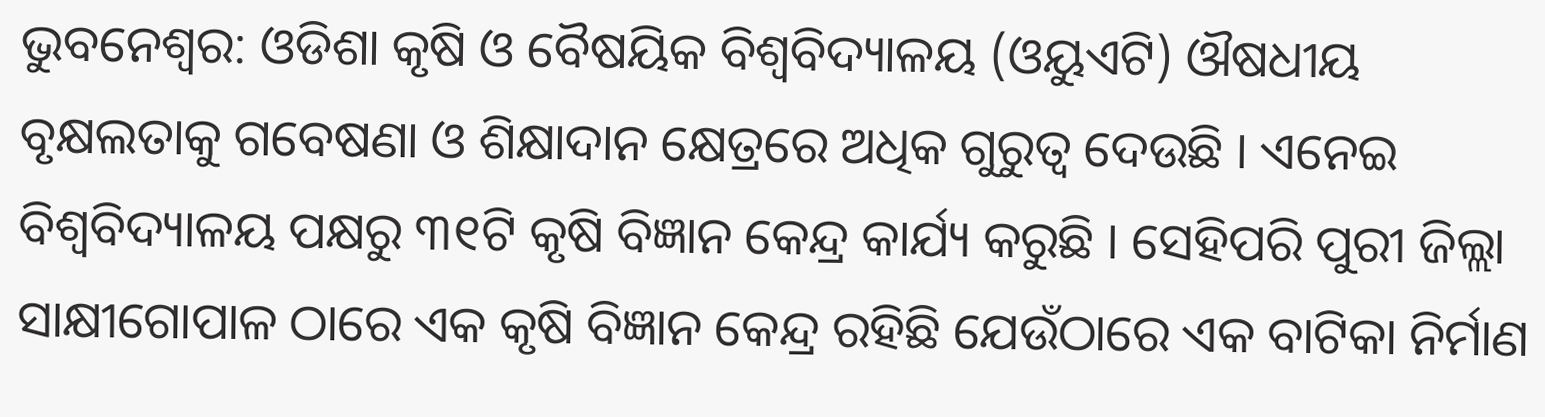ଭୁବନେଶ୍ବର: ଓଡିଶା କୃଷି ଓ ବୈଷୟିକ ବିଶ୍ବବିଦ୍ୟାଳୟ (ଓୟୁଏଟି) ଔଷଧୀୟ ବୃକ୍ଷଲତାକୁ ଗବେଷଣା ଓ ଶିକ୍ଷାଦାନ କ୍ଷେତ୍ରରେ ଅଧିକ ଗୁରୁତ୍ବ ଦେଉଛି । ଏନେଇ ବିଶ୍ବବିଦ୍ୟାଳୟ ପକ୍ଷରୁ ୩୧ଟି କୃଷି ବିଜ୍ଞାନ କେନ୍ଦ୍ର କାର୍ଯ୍ୟ କରୁଛି । ସେହିପରି ପୁରୀ ଜିଲ୍ଲା ସାକ୍ଷୀଗୋପାଳ ଠାରେ ଏକ କୃଷି ବିଜ୍ଞାନ କେନ୍ଦ୍ର ରହିଛି ଯେଉଁଠାରେ ଏକ ବାଟିକା ନିର୍ମାଣ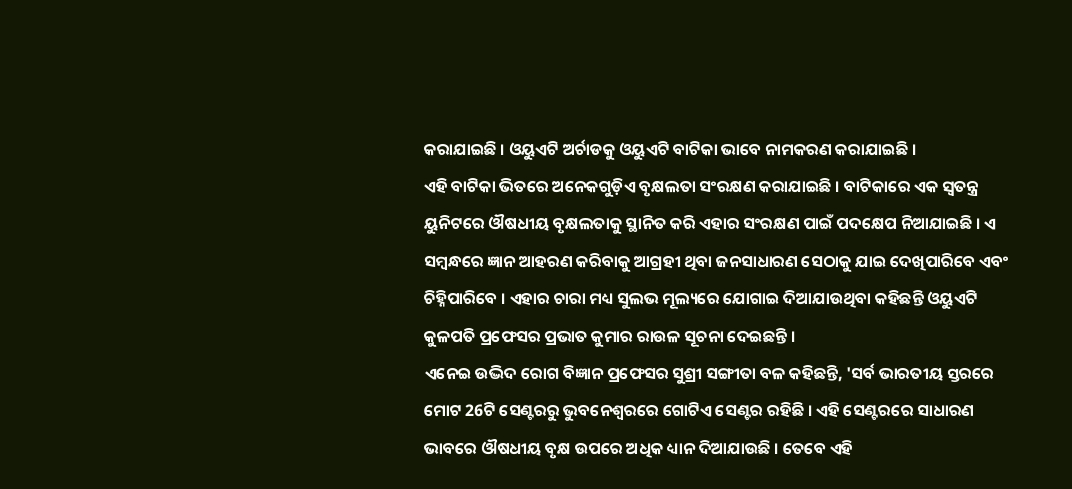କରାଯାଇଛି । ଓୟୁଏଟି ଅର୍ଚାଡକୁ ଓୟୁଏଟି ବାଟିକା ଭାବେ ନାମକରଣ କରାଯାଇଛି ।
ଏହି ବାଟିକା ଭିତରେ ଅନେକଗୁଡ଼ିଏ ବୃକ୍ଷଲତା ସଂରକ୍ଷଣ କରାଯାଇଛି । ବାଟିକାରେ ଏକ ସ୍ବତନ୍ତ୍ର ୟୁନିଟରେ ଔଷଧୀୟ ବୃକ୍ଷଲତାକୁ ସ୍ଥାନିତ କରି ଏହାର ସଂରକ୍ଷଣ ପାଇଁ ପଦକ୍ଷେପ ନିଆଯାଇଛି । ଏ ସମ୍ବନ୍ଧରେ ଜ୍ଞାନ ଆହରଣ କରିବାକୁ ଆଗ୍ରହୀ ଥିବା ଜନସାଧାରଣ ସେଠାକୁ ଯାଇ ଦେଖିପାରିବେ ଏବଂ ଚିହ୍ନିପାରିବେ । ଏହାର ଚାରା ମଧ୍ୟ ସୁଲଭ ମୂଲ୍ୟରେ ଯୋଗାଇ ଦିଆଯାଉଥିବା କହିଛନ୍ତି ଓୟୁଏଟି କୁଳପତି ପ୍ରଫେସର ପ୍ରଭାତ କୁମାର ରାଉଳ ସୂଚନା ଦେଇଛନ୍ତି ।
ଏନେଇ ଉଦ୍ଭିଦ ରୋଗ ବିଜ୍ଞାନ ପ୍ରଫେସର ସୁଶ୍ରୀ ସଙ୍ଗୀତା ବଳ କହିଛନ୍ତି, 'ସର୍ବ ଭାରତୀୟ ସ୍ତରରେ ମୋଟ 26ଟି ସେଣ୍ଟରରୁ ଭୁବନେଶ୍ବରରେ ଗୋଟିଏ ସେଣ୍ଟର ରହିଛି । ଏହି ସେଣ୍ଟରରେ ସାଧାରଣ ଭାବରେ ଔଷଧୀୟ ବୃକ୍ଷ ଉପରେ ଅଧିକ ଧ୍ୟାନ ଦିଆଯାଉଛି । ତେବେ ଏହି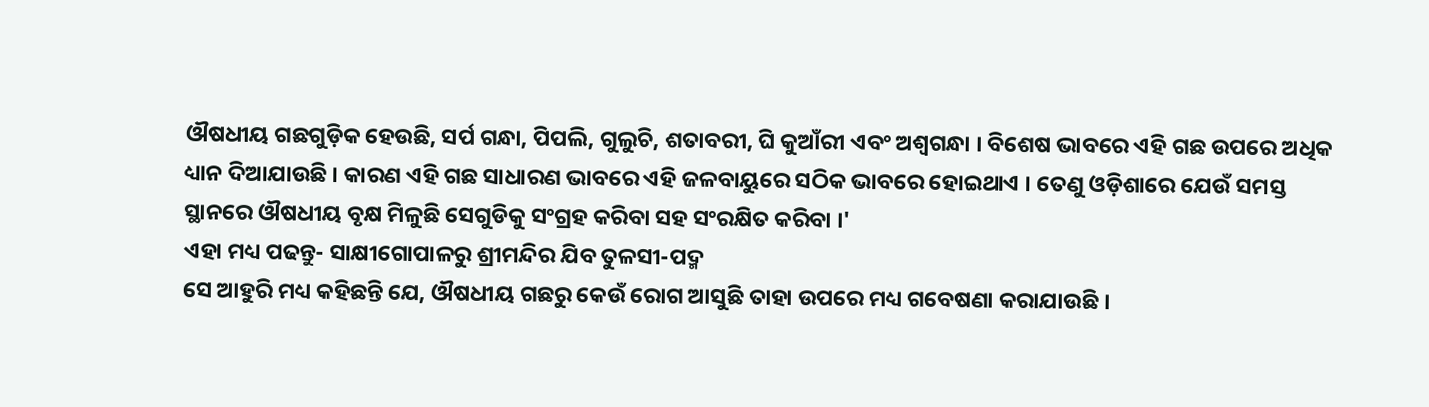ଔଷଧୀୟ ଗଛଗୁଡ଼ିକ ହେଉଛି, ସର୍ପ ଗନ୍ଧା, ପିପଲି, ଗୁଲୁଚି, ଶତାବରୀ, ଘି କୁଆଁରୀ ଏବଂ ଅଶ୍ବଗନ୍ଧା । ବିଶେଷ ଭାବରେ ଏହି ଗଛ ଉପରେ ଅଧିକ ଧ୍ୟାନ ଦିଆଯାଉଛି । କାରଣ ଏହି ଗଛ ସାଧାରଣ ଭାବରେ ଏହି ଜଳବାୟୁରେ ସଠିକ ଭାବରେ ହୋଇଥାଏ । ତେଣୁ ଓଡ଼ିଶାରେ ଯେଉଁ ସମସ୍ତ ସ୍ଥାନରେ ଔଷଧୀୟ ବୃକ୍ଷ ମିଳୁଛି ସେଗୁଡିକୁ ସଂଗ୍ରହ କରିବା ସହ ସଂରକ୍ଷିତ କରିବା ।'
ଏହା ମଧ୍ୟ ପଢନ୍ତୁ- ସାକ୍ଷୀଗୋପାଳରୁ ଶ୍ରୀମନ୍ଦିର ଯିବ ତୁଳସୀ-ପଦ୍ମ
ସେ ଆହୁରି ମଧ୍ୟ କହିଛନ୍ତି ଯେ, ଔଷଧୀୟ ଗଛରୁ କେଉଁ ରୋଗ ଆସୁଛି ତାହା ଉପରେ ମଧ୍ୟ ଗବେଷଣା କରାଯାଉଛି ।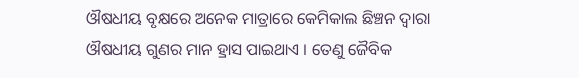ଔଷଧୀୟ ବୃକ୍ଷରେ ଅନେକ ମାତ୍ରାରେ କେମିକାଲ ଛିଞ୍ଚନ ଦ୍ବାରା ଔଷଧୀୟ ଗୁଣର ମାନ ହ୍ରାସ ପାଇଥାଏ । ତେଣୁ ଜୈବିକ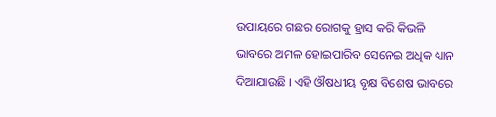ଉପାୟରେ ଗଛର ରୋଗକୁ ହ୍ରାସ କରି କିଭଳି ଭାବରେ ଅମଳ ହୋଇପାରିବ ସେନେଇ ଅଧିକ ଧ୍ୟାନ ଦିଆଯାଉଛି । ଏହି ଔଷଧୀୟ ବୃକ୍ଷ ବିଶେଷ ଭାବରେ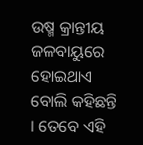ଉଷ୍ମ କ୍ରାନ୍ତୀୟ ଜଳବାୟୁରେ ହୋଇଥାଏ ବୋଲି କହିଛନ୍ତି । ତେବେ ଏହି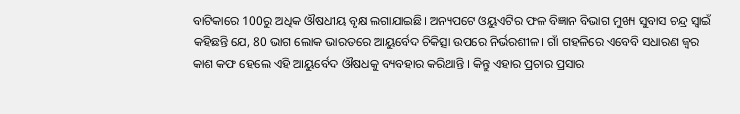ବାଟିକାରେ 100ରୁ ଅଧିକ ଔଷଧୀୟ ବୃକ୍ଷ ଲଗାଯାଇଛି। ଅନ୍ୟପଟେ ଓୟୁଏଟିର ଫଳ ବିଜ୍ଞାନ ବିଭାଗ ମୁଖ୍ୟ ସୁବାସ ଚନ୍ଦ୍ର ସ୍ୱାଇଁ କହିଛନ୍ତି ଯେ, 80 ଭାଗ ଲୋକ ଭାରତରେ ଆୟୁର୍ବେଦ ଚିକିତ୍ସା ଉପରେ ନିର୍ଭରଶୀଳ। ଗାଁ ଗହଳିରେ ଏବେବି ସଧାରଣ ଜ୍ଵର କାଶ କଫ ହେଲେ ଏହି ଆୟୁର୍ବେଦ ଔଷଧକୁ ବ୍ୟବହାର କରିଥାନ୍ତି । କିନ୍ତୁ ଏହାର ପ୍ରଚାର ପ୍ରସାର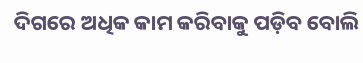ଦିଗରେ ଅଧିକ କାମ କରିବାକୁ ପଡ଼ିବ ବୋଲି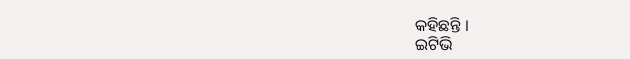କହିଛନ୍ତି ।
ଇଟିଭି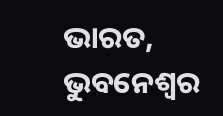ଭାରତ, ଭୁବନେଶ୍ବର